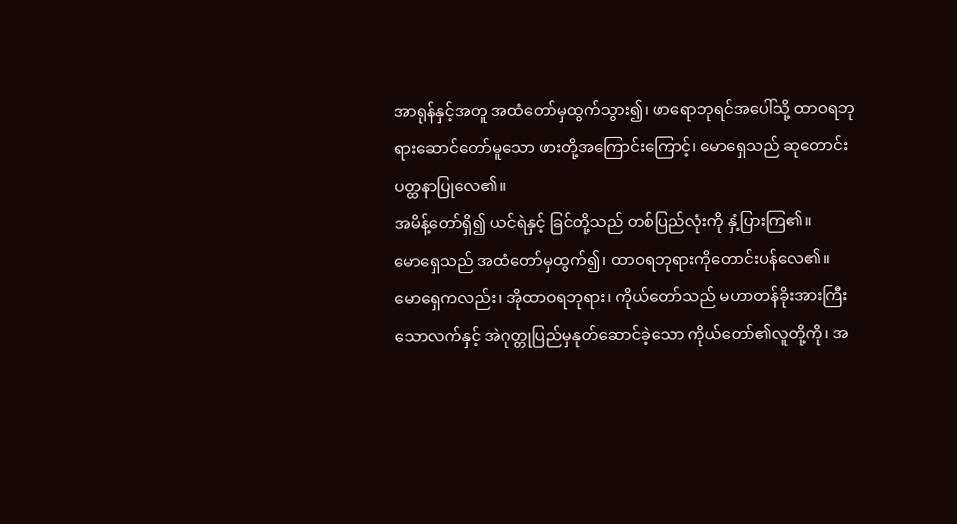အာရုန်နှင့်အတူ အထံတော်မှထွက်သွား၍၊ ဖာရောဘုရင်အပေါ်သို့ ထာဝရဘုရားဆောင်တော်မူသော ဖားတို့အကြောင်းကြောင့်၊ မောရှေသည် ဆုတောင်းပတ္ထနာပြုလေ၏။
အမိန့်တော်ရှိ၍ ယင်ရဲနှင့် ခြင်တို့သည် တစ်ပြည်လုံးကို နှံ့ပြားကြ၏။
မောရှေသည် အထံတော်မှထွက်၍၊ ထာဝရဘုရားကိုတောင်းပန်လေ၏။
မောရှေကလည်း၊ အိုထာဝရဘုရား၊ ကိုယ်တော်သည် မဟာတန်ခိုးအားကြီးသောလက်နှင့် အဲဂုတ္တုပြည်မှနုတ်ဆောင်ခဲ့သော ကိုယ်တော်၏လူတို့ကို၊ အ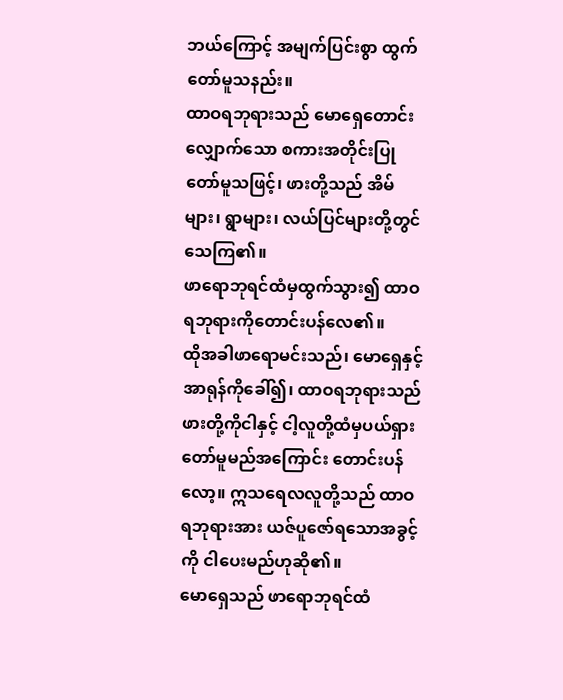ဘယ်ကြောင့် အမျက်ပြင်းစွာ ထွက်တော်မူသနည်း။
ထာဝရဘုရားသည် မောရှေတောင်းလျှောက်သော စကားအတိုင်းပြုတော်မူသဖြင့်၊ ဖားတို့သည် အိမ်များ၊ ရွာများ၊ လယ်ပြင်များတို့တွင် သေကြ၏။
ဖာရောဘုရင်ထံမှထွက်သွား၍ ထာဝရဘုရားကိုတောင်းပန်လေ၏။
ထိုအခါဖာရောမင်းသည်၊ မောရှေနှင့်အာရုန်ကိုခေါ်၍၊ ထာဝရဘုရားသည် ဖားတို့ကိုငါနှင့် ငါ့လူတို့ထံမှပယ်ရှားတော်မူမည်အကြောင်း တောင်းပန်လော့။ ဣသရေလလူတို့သည် ထာဝရဘုရားအား ယဇ်ပူဇော်ရသောအခွင့်ကို ငါပေးမည်ဟုဆို၏။
မောရှေသည် ဖာရောဘုရင်ထံ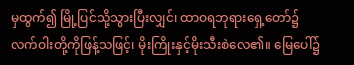မှထွက်၍ မြို့ပြင်သို့သွားပြီးလျှင်၊ ထာဝရဘုရားရှေ့တော်၌ လက်ဝါးတို့ကိုဖြန့်သဖြင့်၊ မိုးကြိုးနှင့်မိုးသီးစဲလေ၏။ မြေပေါ်၌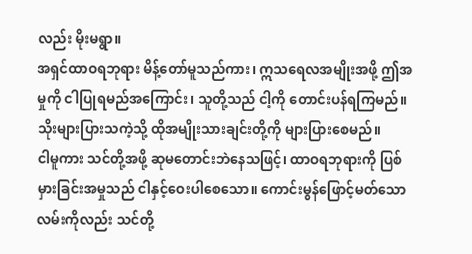လည်း မိုးမရွာ။
အရှင်ထာဝရဘုရား မိန့်တော်မူသည်ကား၊ ဣသရေလအမျိုးအဖို့ ဤအမှုကို ငါပြုရမည်အကြောင်း၊ သူတို့သည် ငါ့ကို တောင်းပန်ရကြမည်။ သိုးများပြားသကဲ့သို့ ထိုအမျိုးသားချင်းတို့ကို များပြားစေမည်။
ငါမူကား သင်တို့အဖို့ ဆုမတောင်းဘဲနေသဖြင့်၊ ထာဝရဘုရားကို ပြစ်မှားခြင်းအမှုသည် ငါနှင့်ဝေးပါစေသော။ ကောင်းမွန်ဖြောင့်မတ်သော လမ်းကိုလည်း သင်တို့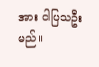အား ငါပြသဦးမည်။